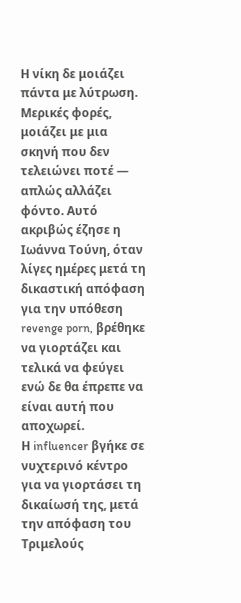Η νίκη δε μοιάζει πάντα με λύτρωση. Μερικές φορές, μοιάζει με μια σκηνή που δεν τελειώνει ποτέ — απλώς αλλάζει φόντο. Αυτό ακριβώς έζησε η Ιωάννα Τούνη, όταν λίγες ημέρες μετά τη δικαστική απόφαση για την υπόθεση revenge porn, βρέθηκε να γιορτάζει και τελικά να φεύγει ενώ δε θα έπρεπε να είναι αυτή που αποχωρεί.
Η influencer βγήκε σε νυχτερινό κέντρο για να γιορτάσει τη δικαίωσή της, μετά την απόφαση του Τριμελούς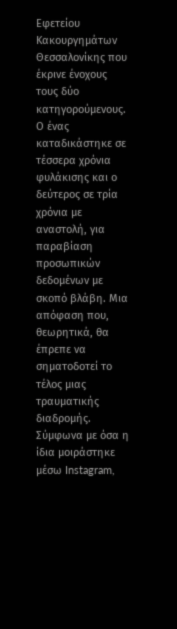Εφετείου Κακουργημάτων Θεσσαλονίκης που έκρινε ένοχους τους δύο κατηγορούμενους. Ο ένας καταδικάστηκε σε τέσσερα χρόνια φυλάκισης και ο δεύτερος σε τρία χρόνια με αναστολή, για παραβίαση προσωπικών δεδομένων με σκοπό βλάβη. Μια απόφαση που, θεωρητικά, θα έπρεπε να σηματοδοτεί το τέλος μιας τραυματικής διαδρομής.
Σύμφωνα με όσα η ίδια μοιράστηκε μέσω Instagram,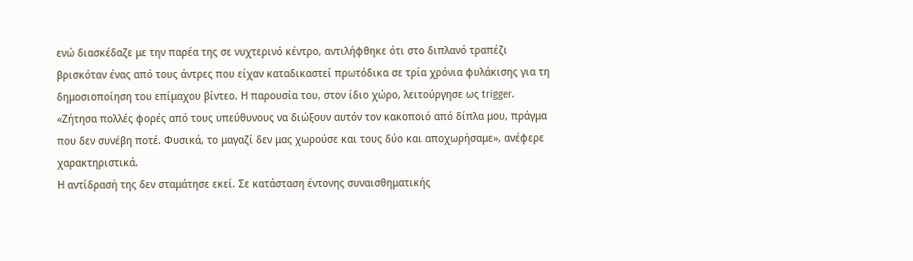ενώ διασκέδαζε με την παρέα της σε νυχτερινό κέντρο, αντιλήφθηκε ότι στο διπλανό τραπέζι βρισκόταν ένας από τους άντρες που είχαν καταδικαστεί πρωτόδικα σε τρία χρόνια φυλάκισης για τη δημοσιοποίηση του επίμαχου βίντεο. Η παρουσία του, στον ίδιο χώρο, λειτούργησε ως trigger.
«Ζήτησα πολλές φορές από τους υπεύθυνους να διώξουν αυτόν τον κακοποιό από δίπλα μου, πράγμα που δεν συνέβη ποτέ. Φυσικά, το μαγαζί δεν μας χωρούσε και τους δύο και αποχωρήσαμε», ανέφερε χαρακτηριστικά.
Η αντίδρασή της δεν σταμάτησε εκεί. Σε κατάσταση έντονης συναισθηματικής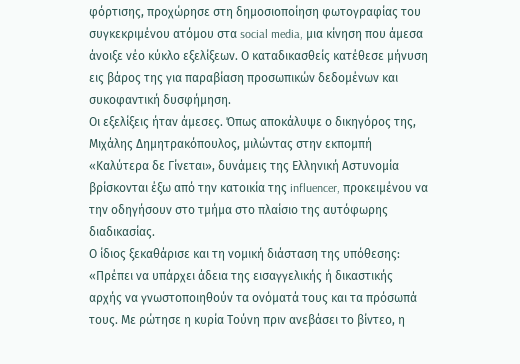φόρτισης, προχώρησε στη δημοσιοποίηση φωτογραφίας του συγκεκριμένου ατόμου στα social media, μια κίνηση που άμεσα άνοιξε νέο κύκλο εξελίξεων. Ο καταδικασθείς κατέθεσε μήνυση εις βάρος της για παραβίαση προσωπικών δεδομένων και συκοφαντική δυσφήμηση.
Οι εξελίξεις ήταν άμεσες. Όπως αποκάλυψε ο δικηγόρος της, Μιχάλης Δημητρακόπουλος, μιλώντας στην εκπομπή «Καλύτερα δε Γίνεται», δυνάμεις της Ελληνική Αστυνομία βρίσκονται έξω από την κατοικία της influencer, προκειμένου να την οδηγήσουν στο τμήμα στο πλαίσιο της αυτόφωρης διαδικασίας.
Ο ίδιος ξεκαθάρισε και τη νομική διάσταση της υπόθεσης: «Πρέπει να υπάρχει άδεια της εισαγγελικής ή δικαστικής αρχής να γνωστοποιηθούν τα ονόματά τους και τα πρόσωπά τους. Με ρώτησε η κυρία Τούνη πριν ανεβάσει το βίντεο, η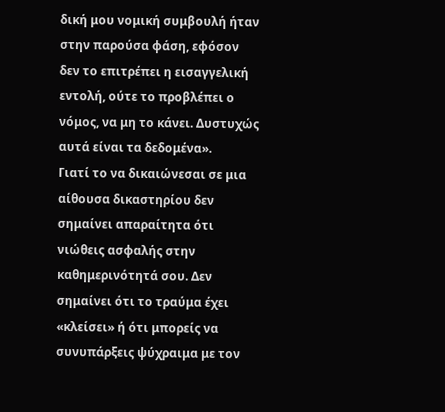δική μου νομική συμβουλή ήταν στην παρούσα φάση, εφόσον δεν το επιτρέπει η εισαγγελική εντολή, ούτε το προβλέπει ο νόμος, να μη το κάνει. Δυστυχώς αυτά είναι τα δεδομένα».
Γιατί το να δικαιώνεσαι σε μια αίθουσα δικαστηρίου δεν σημαίνει απαραίτητα ότι νιώθεις ασφαλής στην καθημερινότητά σου. Δεν σημαίνει ότι το τραύμα έχει «κλείσει» ή ότι μπορείς να συνυπάρξεις ψύχραιμα με τον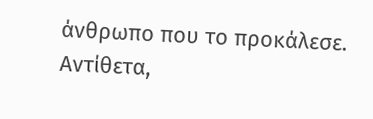άνθρωπο που το προκάλεσε. Αντίθετα,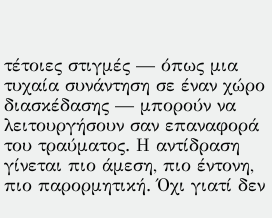τέτοιες στιγμές — όπως μια τυχαία συνάντηση σε έναν χώρο διασκέδασης — μπορούν να λειτουργήσουν σαν επαναφορά του τραύματος. Η αντίδραση γίνεται πιο άμεση, πιο έντονη, πιο παρορμητική. Όχι γιατί δεν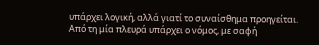υπάρχει λογική, αλλά γιατί το συναίσθημα προηγείται.
Από τη μία πλευρά υπάρχει ο νόμος, με σαφή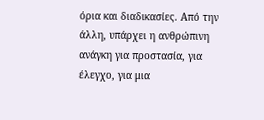όρια και διαδικασίες. Από την άλλη, υπάρχει η ανθρώπινη ανάγκη για προστασία, για έλεγχο, για μια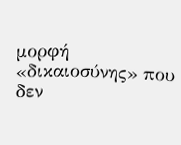μορφή «δικαιοσύνης» που δεν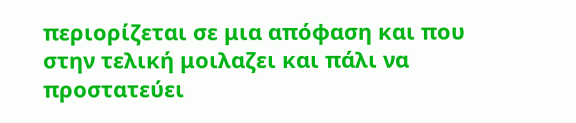περιορίζεται σε μια απόφαση και που στην τελική μοιλαζει και πάλι να προστατεύει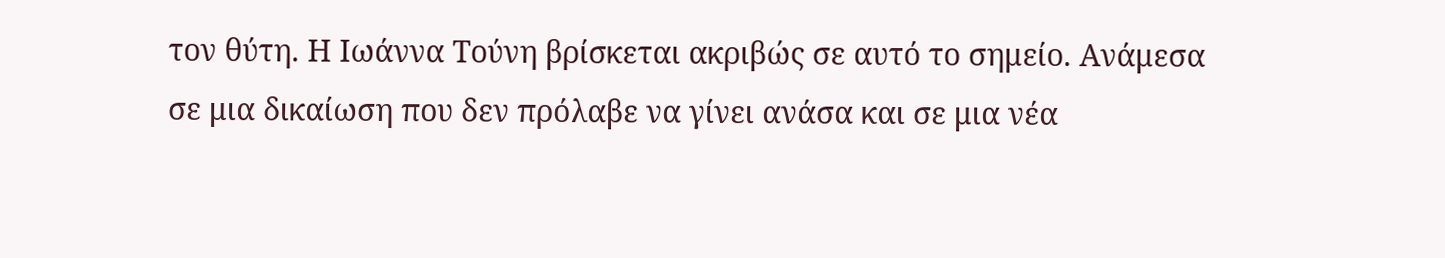τον θύτη. Η Ιωάννα Τούνη βρίσκεται ακριβώς σε αυτό το σημείο. Ανάμεσα σε μια δικαίωση που δεν πρόλαβε να γίνει ανάσα και σε μια νέα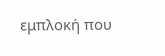εμπλοκή που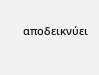αποδεικνύει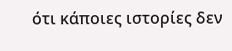ότι κάποιες ιστορίες δεν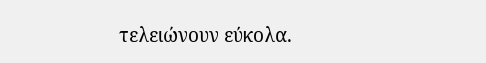τελειώνουν εύκολα.